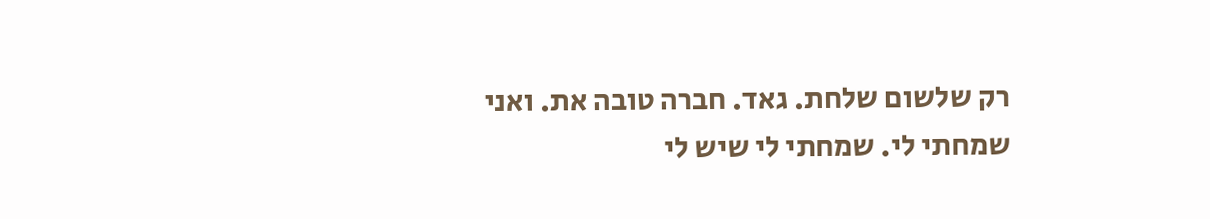רק שלשום שלחת. גאד. חברה טובה את. ואני שמחתי לי. שמחתי לי שיש לי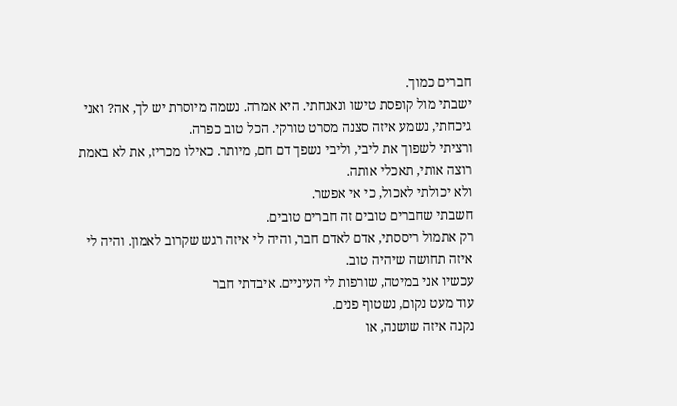חברים כמוך.
ישבתי מול קופסת טישו ונאנחתי. היא אמרה. נשמה מיוסרת יש לך, אה? ואני גיכחתי, נשמע איזה סצנה מסרט טורקי. הכל טוב כפרה.
ורציתי לשפוך את ליבי, וליבי נשפך דם חם, מיותר. כאילו מכריז, את לא באמת רוצה אותי, תאכלי אותה.
ולא יכולתי לאכול, כי אי אפשר.
חשבתי שחברים טובים זה חברים טובים.
רק אתמול ריססתי, אדם לאדם חבר, והיה לי איזה רגש שקרוב לאמון. והיה לי איזה תחושה שיהיה טוב.
עכשיו אני במיטה, שורפות לי העיניים. איבדתי חבר
עוד מעט נקום, נשטוף פנים.
נקנה איזה שושנה, או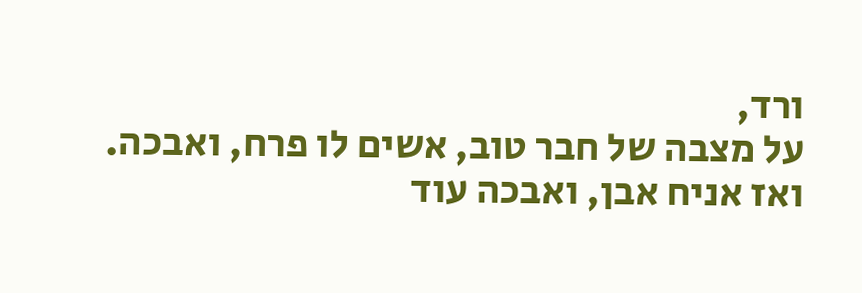ורד,
על מצבה של חבר טוב, אשים לו פרח, ואבכה.
ואז אניח אבן, ואבכה עוד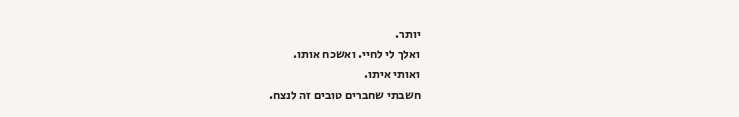יותר.
ואלך לי לחיי. ואשכח אותו.
ואותי איתו.
חשבתי שחברים טובים זה לנצח.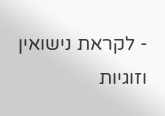- לקראת נישואין וזוגיות